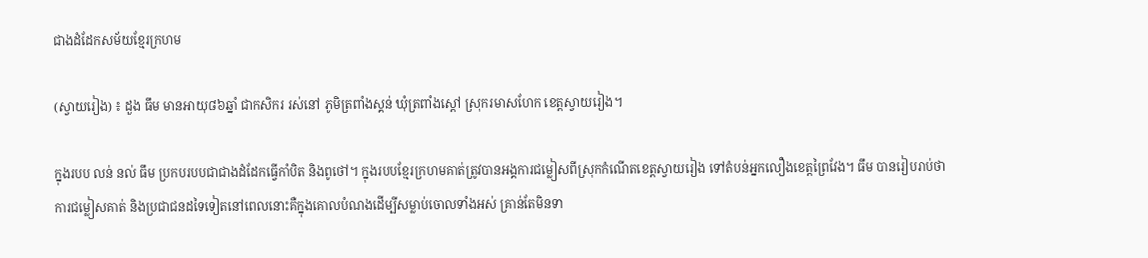ជាងដំដែកសម័យខ្មែរក្រហម

(ស្វាយរៀង) ៖ ដួង ធឹម មានអាយុ៨៦ឆ្នាំ ជាកសិករ រស់នៅ ភូមិត្រពាំងស្គន់ ឃុំត្រពាំងស្តៅ ស្រុករមាសហែក ខេត្តស្វាយរៀង។

ក្នុងរបប លន់ នល់ ធឹម ប្រកបរបបជាជាងដំដែកធ្វើកាំបិត និងពូថៅ។ ក្នុងរបបខ្មែរក្រហមគាត់ត្រូវបានអង្គការជម្លៀសពីស្រុកកំណើតខេត្តស្វាយរៀង ទៅតំបន់អ្នកលឿងខេត្តព្រៃវែង។ ធឹម បានរៀបរាប់ថា ការជម្លៀសគាត់ និងប្រជាជនដទៃទៀតនៅពេលនោះគឺក្នុងគោលបំណងដើម្បីសម្លាប់ចោលទាំងអស់ គ្រាន់តែមិនទា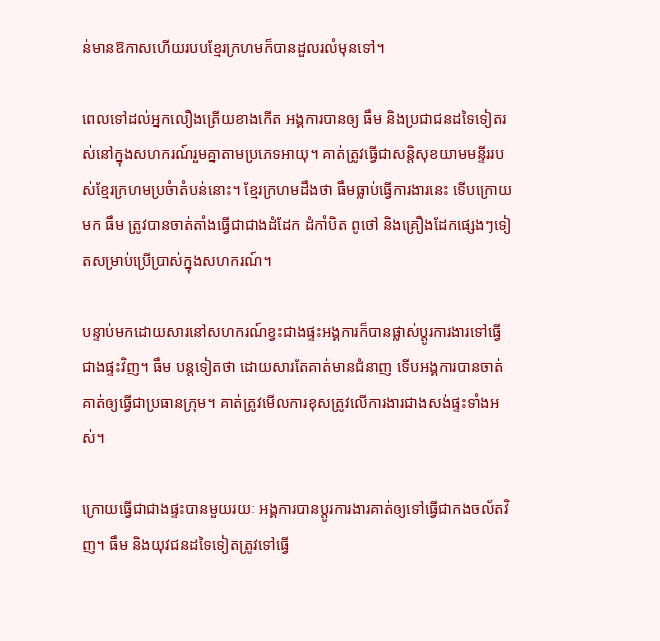ន់មានឱកាសហើយរបបខ្មែរក្រហមក៏បានដួលរលំមុនទៅ។

ពេលទៅដល់អ្នកលឿងត្រើយខាងកើត អង្គការបានឲ្យ ធឹម និងប្រជាជនដទៃទៀតរស់នៅក្នុងសហករណ៍រួមគ្នាតាមប្រភេទអាយុ។ គាត់ត្រូវធ្វើជាសន្តិសុខយាមមន្ទីររបស់ខ្មែរក្រហមប្រចំាតំបន់នោះ។ ខ្មែរក្រហមដឹងថា ធឹមធ្លាប់ធ្វើការងារនេះ ទើបក្រោយមក ធឹម ត្រូវបានចាត់តាំងធ្វើជាជាងដំដែក ដំកាំបិត ពូថៅ និងគ្រឿងដែកផ្សេងៗទៀតសម្រាប់ប្រើប្រាស់ក្នុងសហករណ៍។

បន្ទាប់មកដោយសារនៅសហករណ៍ខ្វះជាងផ្ទះអង្គការក៏បានផ្លាស់ប្តូរការងារទៅធ្វើជាងផ្ទះវិញ។ ធឹម បន្តទៀតថា ដោយសារតែគាត់មានជំនាញ ទើបអង្គការបានចាត់គាត់ឲ្យធ្វើជាប្រធានក្រុម។ គាត់ត្រូវមើលការខុសត្រូវលើការងារជាងសង់ផ្ទះទាំងអស់។

ក្រោយធ្វើជាជាងផ្ទះបានមួយរយៈ អង្គការបានប្តូរការងារគាត់ឲ្យទៅធ្វើជាកងចល័តវិញ។ ធឹម និងយុវជនដទៃទៀតត្រូវទៅធ្វើ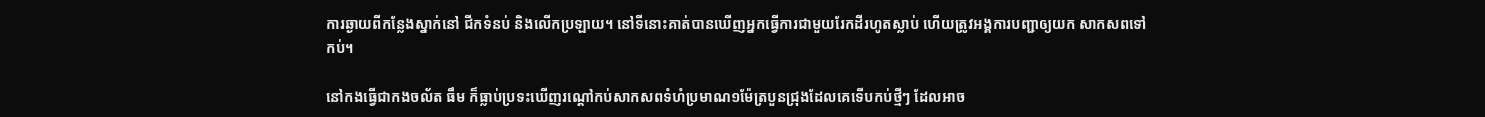ការឆ្ងាយពីកន្លែងស្នាក់នៅ ជីកទំនប់ និងលើកប្រឡាយ។ នៅទីនោះគាត់បានឃើញអ្នកធ្វើការជាមួយរែកដីរហូតស្លាប់ ហើយត្រូវអង្គការបញ្ជាឲ្យយក សាកសពទៅកប់។

នៅកងធ្វើជាកងចល័ត ធឹម ក៏ធ្លាប់ប្រទះឃើញរណ្តៅកប់សាកសពទំហំប្រមាណ១ម៉ែត្របួនជ្រុងដែលគេទើបកប់ថ្មីៗ ដែលអាច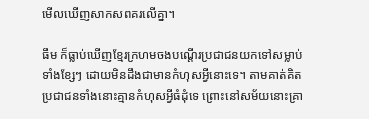មើលឃើញសាកសពគរលើគ្នា។

ធឹម ក៏ធ្លាប់ឃើញខ្មែរក្រហមចងបណ្តើរប្រជាជនយកទៅសម្លាប់ទាំងខ្សែៗ ដោយមិនដឹងជាមានកំហុសអ្វីនោះទេ។ តាមគាត់គិតប្រជាជនទាំងនោះគ្មានកំហុសអ្វីធំដុំទេ ព្រោះនៅសម័យនោះគ្រា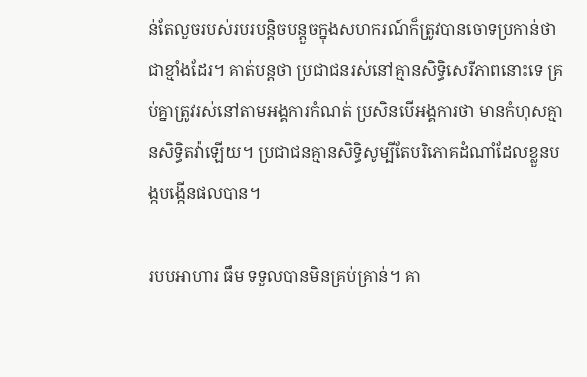ន់តែលួចរបស់របរបន្តិចបន្តួចក្នុងសហករណ៍ក៏ត្រូវបានចោទប្រកាន់ថា ជាខ្មាំងដែរ។ គាត់បន្តថា ប្រជាជនរស់នៅគ្មានសិទ្ធិសេរីភាពនោះទេ គ្រប់គ្នាត្រូវរស់នៅតាមអង្គការកំណត់ ប្រសិនបើអង្គការថា មានកំហុសគ្មានសិទ្ធិតវ៉ាឡើយ។ ប្រជាជនគ្មានសិទ្ធិសូម្បីតែបរិភោគដំណាំដែលខ្លួនបង្កបង្កើនផលបាន។

របបអាហារ ធឹម ទទួលបានមិនគ្រប់គ្រាន់។ គា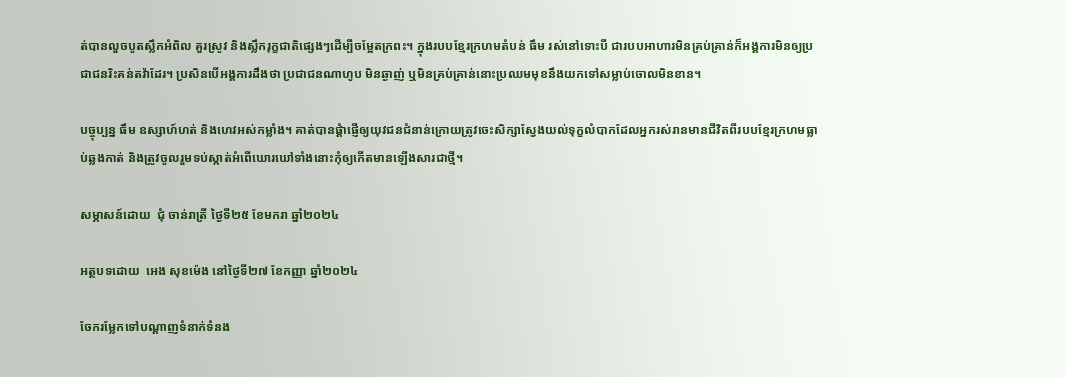ត់បានលួចបូតស្លឹកអំពិល គួរស្រូវ និងស្លឹករុក្ខជាតិផ្សេងៗដើម្បីចម្អែតក្រពះ។ ក្នុងរបបខ្មែរក្រហមតំបន់ ធឹម រស់នៅទោះបី ជារបបអាហារមិនគ្រប់គ្រាន់ក៏អង្គការមិនឲ្យប្រជាជនរិះគន់តវ៉ាដែរ។ ប្រសិនបើអង្គការដឹងថា ប្រជាជនណាហូប មិនឆ្ងាញ់ ឬមិនគ្រប់គ្រាន់នោះប្រឈមមុខនឹងយកទៅសម្លាប់ចោលមិនខាន។

បច្ចុប្បន្ន ធឹម ឧស្សាហ៍ហត់ និងហេវអស់កម្លាំង។ គាត់បានផ្តំាផ្ញើឲ្យយុវជនជំនាន់ក្រោយត្រូវចេះសិក្សាស្វែងយល់ទុក្ខលំបាកដែលអ្នករស់រានមានជីវិតពីរបបខ្មែរក្រហមធ្លាប់ឆ្លងកាត់ និងត្រូវចូលរួមទប់ស្កាត់អំពើឃោរឃៅទាំងនោះកុំឲ្យកើតមានឡើងសារជាថ្មី។

សម្ភាសន៍ដោយ  ជុំ ចាន់រាត្រី ថ្ងៃទី២៥ ខែមករា ឆ្នាំ២០២៤

អត្ថបទដោយ  អេង សុខម៉េង នៅថ្ងៃទី២៧ ខែកញ្ញា ឆ្នាំ២០២៤

ចែករម្លែកទៅបណ្តាញទំនាក់ទំនង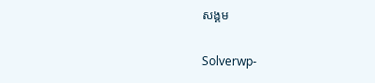សង្គម

Solverwp-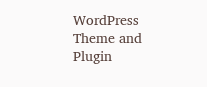WordPress Theme and Plugin